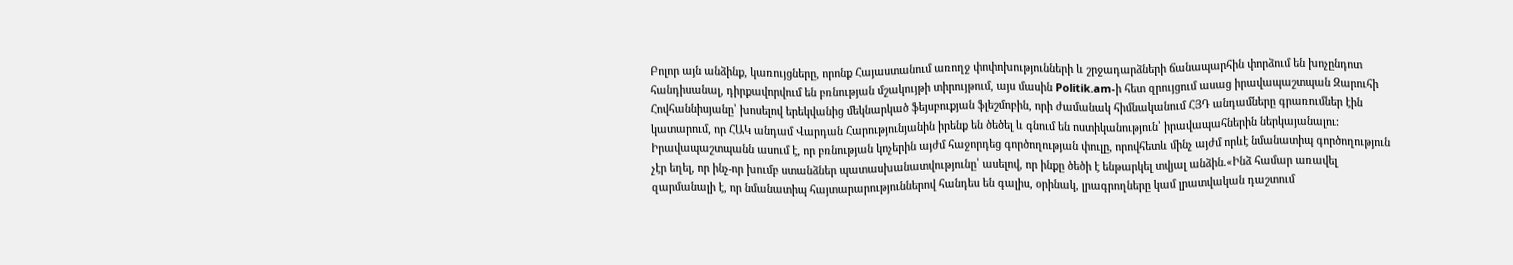Բոլոր այն անձինք, կառույցները, որոնք Հայաստանում առողջ փոփոխությունների և շրջադարձների ճանապարհին փորձում են խոչընդոտ հանդիսանալ, դիրքավորվում են բռնության մշակույթի տիրույթում, այս մասին Politik.am-ի հետ զրույցում ասաց իրավապաշտպան Զարուհի Հովհաննիսյանը՝ խոսելով երեկվանից մեկնարկած ֆեյսբուքյան ֆլեշմոբին, որի ժամանակ հիմնականում ՀՅԴ անդամները գրառումներ էին կատարում, որ ՀԱԿ անդամ Վարդան Հարությունյանին իրենք են ծեծել և գնում են ոստիկանություն՝ իրավապահներին ներկայանալու:
Իրավապաշտպանն ասում է, որ բռնության կոչերին այժմ հաջորդեց գործողության փուլը, որովհետև մինչ այժմ որևէ նմանատիպ գործողություն չէր եղել, որ ինչ-որ խումբ ստանձներ պատասխանատվությունը՝ ասելով, որ ինքը ծեծի է ենթարկել տվյալ անձին.«Ինձ համար առավել զարմանալի է, որ նմանատիպ հայտարարություններով հանդես են գալիս, օրինակ, լրագրողները կամ լրատվական դաշտում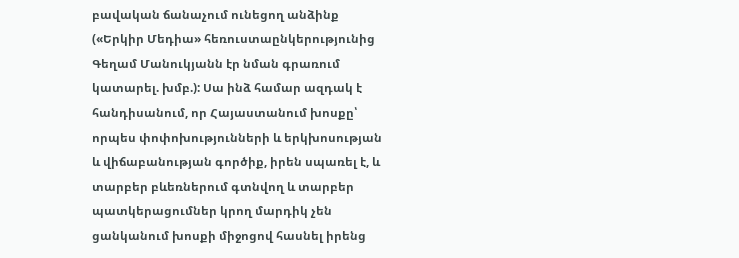բավական ճանաչում ունեցող անձինք («Երկիր Մեդիա» հեռուստաընկերությունից Գեղամ Մանուկյանն էր նման գրառում կատարել. խմբ.): Սա ինձ համար ազդակ է հանդիսանում, որ Հայաստանում խոսքը՝ որպես փոփոխությունների և երկխոսության և վիճաբանության գործիք, իրեն սպառել է, և տարբեր բևեռներում գտնվող և տարբեր պատկերացումներ կրող մարդիկ չեն ցանկանում խոսքի միջոցով հասնել իրենց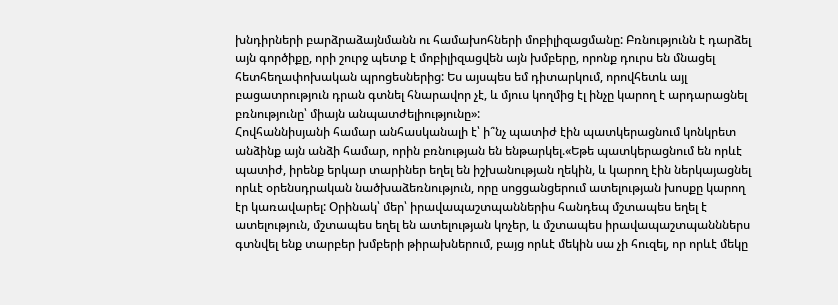խնդիրների բարձրաձայնմանն ու համախոհների մոբիլիզացմանը: Բռնությունն է դարձել այն գործիքը, որի շուրջ պետք է մոբիլիզացվեն այն խմբերը, որոնք դուրս են մնացել հետհեղափոխական պրոցեսներից: Ես այսպես եմ դիտարկում, որովհետև այլ բացատրություն դրան գտնել հնարավոր չէ, և մյուս կողմից էլ ինչը կարող է արդարացնել բռնությունը՝ միայն անպատժելիությունը»:
Հովհաննիսյանի համար անհասկանալի է՝ ի՞նչ պատիժ էին պատկերացնում կոնկրետ անձինք այն անձի համար, որին բռնության են ենթարկել.«Եթե պատկերացնում են որևէ պատիժ, իրենք երկար տարիներ եղել են իշխանության ղեկին, և կարող էին ներկայացնել որևէ օրենսդրական նածխաձեռնություն, որը սոցցանցերում ատելության խոսքը կարող էր կառավարել: Օրինակ՝ մեր՝ իրավապաշտպաններիս հանդեպ մշտապես եղել է ատելություն, մշտապես եղել են ատելության կոչեր, և մշտապես իրավապաշտպանններս գտնվել ենք տարբեր խմբերի թիրախներում, բայց որևէ մեկին սա չի հուզել, որ որևէ մեկը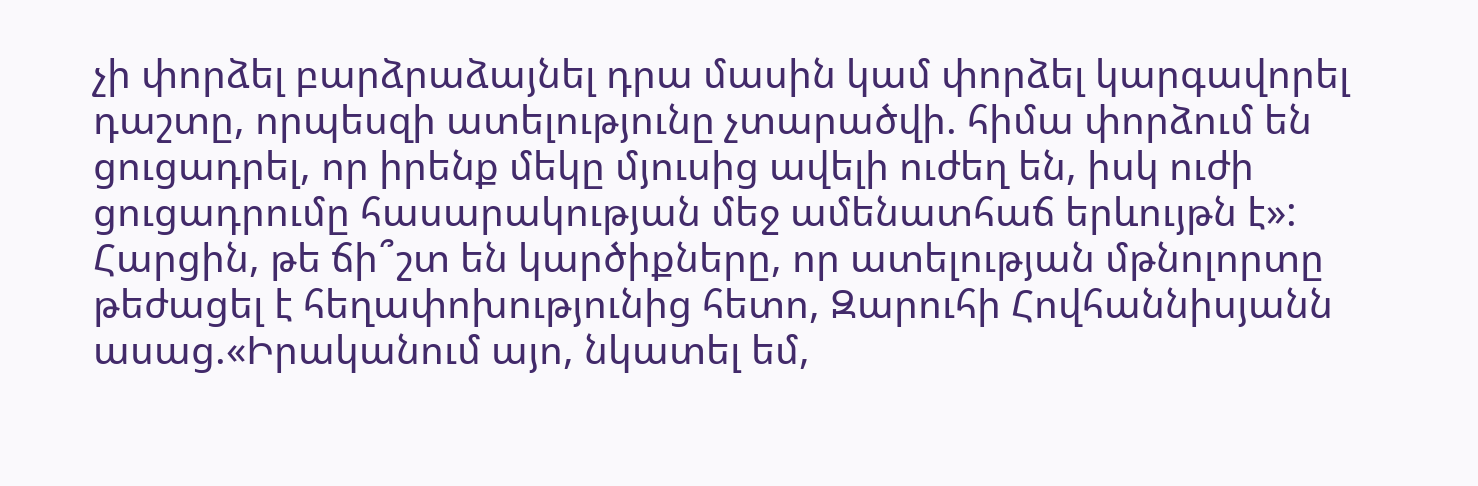չի փորձել բարձրաձայնել դրա մասին կամ փորձել կարգավորել դաշտը, որպեսզի ատելությունը չտարածվի. հիմա փորձում են ցուցադրել, որ իրենք մեկը մյուսից ավելի ուժեղ են, իսկ ուժի ցուցադրումը հասարակության մեջ ամենատհաճ երևույթն է»:
Հարցին, թե ճի՞շտ են կարծիքները, որ ատելության մթնոլորտը թեժացել է հեղափոխությունից հետո, Զարուհի Հովհաննիսյանն ասաց.«Իրականում այո, նկատել եմ,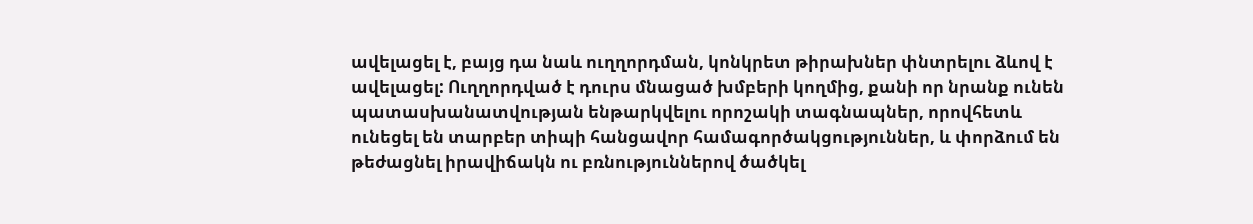ավելացել է, բայց դա նաև ուղղորդման, կոնկրետ թիրախներ փնտրելու ձևով է ավելացել: Ուղղորդված է դուրս մնացած խմբերի կողմից, քանի որ նրանք ունեն պատասխանատվության ենթարկվելու որոշակի տագնապներ, որովհետև ունեցել են տարբեր տիպի հանցավոր համագործակցություններ, և փորձում են թեժացնել իրավիճակն ու բռնություններով ծածկել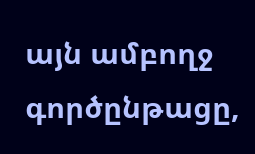այն ամբողջ գործընթացը,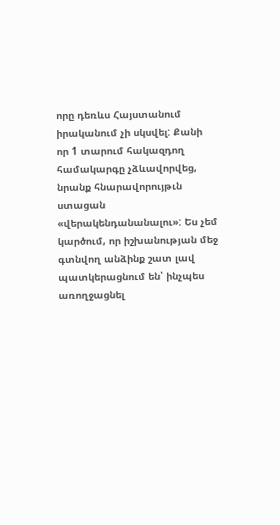որը դեռևս Հայստանում իրականում չի սկսվել: Քանի որ 1 տարում հակազդող համակարգը չձևավորվեց, նրանք հնարավորույթւն ստացան «վերակենդանանալու»: Ես չեմ կարծում, որ իշխանության մեջ գտնվող անձինք շատ լավ պատկերացնում են՝ ինչպես առողջացնել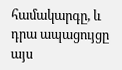համակարգը, և դրա ապացույցը այս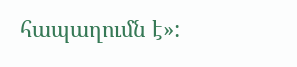հապաղումն է»: